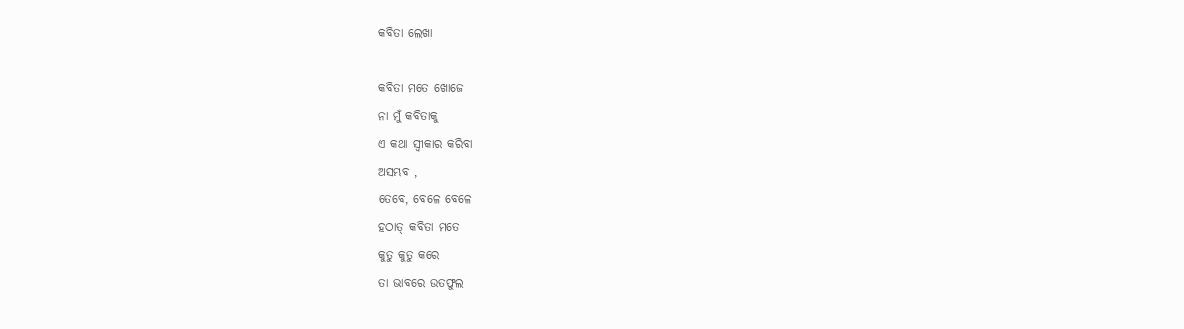କବିତା ଲେଖା

କବିତା ମତେ ଖୋଜେ
ନା ମୁଁ କବିତାକୁ
ଏ କଥା ସ୍ବୀକାର କରିବା
ଅସମ୍ଭବ ,
ତେବେ, ବେଳେ ବେଳେ
ହଠାତ୍ କବିତା ମତେ
କୁତୁ କୁତୁ କରେ
ତା ଭାବରେ ଉତଫୁଲ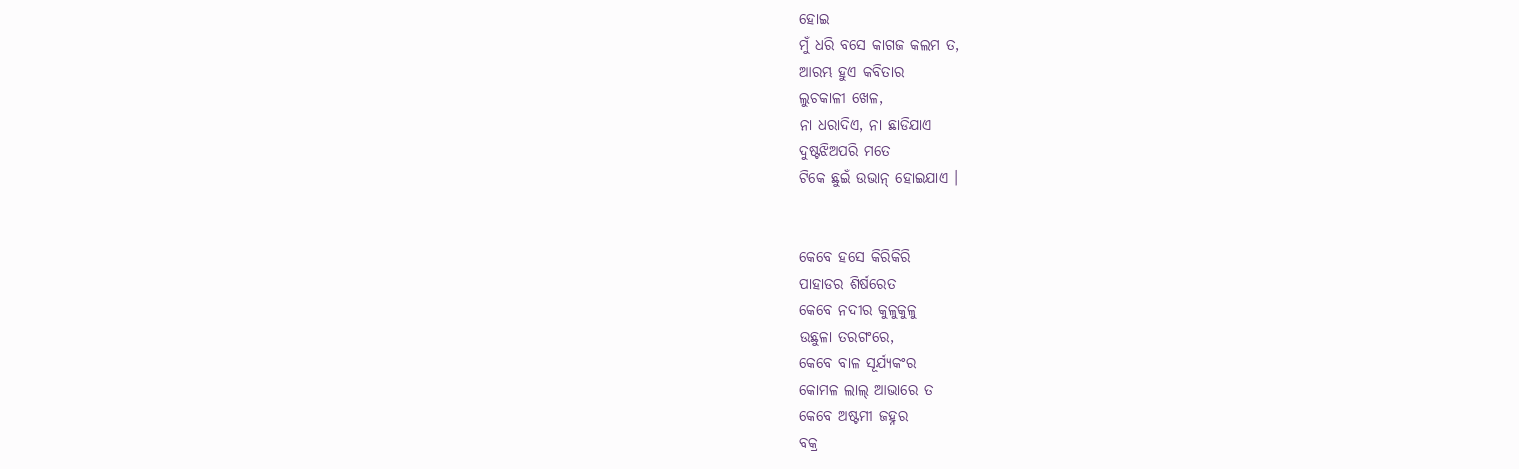ହୋଇ
ମୁଁ ଧରି ବସେ କାଗଜ କଲମ ତ,
ଆରମ୍ଭ ହୁଏ କବିତାର
ଲୁଚକାଳୀ ଖେଳ,
ନା ଧରାଦିଏ, ନା ଛାଡିଯାଏ
ଦୁଷ୍ଟଝିଅପରି ମତେ
ଟିକେ ଛୁଇଁ ଉଭାନ୍ ହୋଇଯାଏ ।


କେବେ ହସେ କିରିକିରି
ପାହାଡର ଶିର୍ଷରେତ
କେବେ ନଦୀର କୁଳୁକୁଳୁ
ଉଛୁଳା ତରଗଂରେ,
କେବେ ବାଳ ସୂର୍ଯ୍ୟକଂର
କୋମଳ ଲାଲ୍ ଆଭାରେ ତ
କେବେ ଅଷ୍ଟମୀ ଜହ୍ନର
ବକ୍ର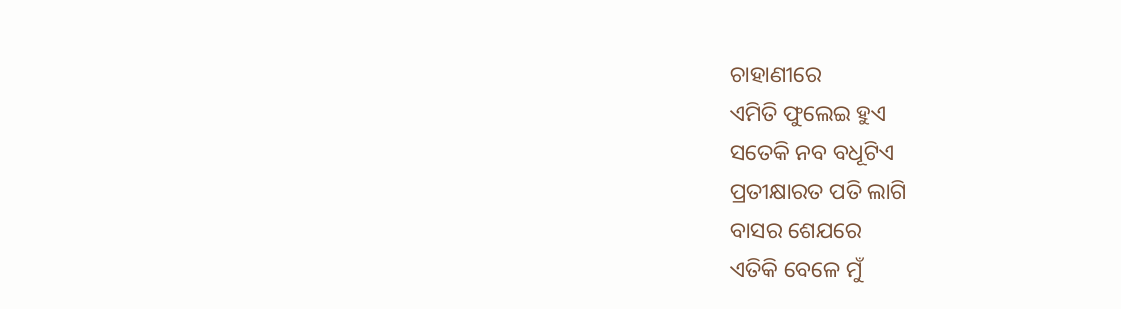ଚାହାଣୀରେ
ଏମିତି ଫୁଲେଇ ହୁଏ
ସତେକି ନବ ବଧୂଟିଏ
ପ୍ରତୀକ୍ଷାରତ ପତି ଲାଗି
ବାସର ଶେଯରେ
ଏତିକି ବେଳେ ମୁଁ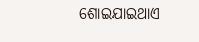ଶୋଇଯାଇଥାଏ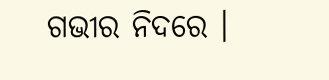ଗଭୀର ନିଦରେ ।